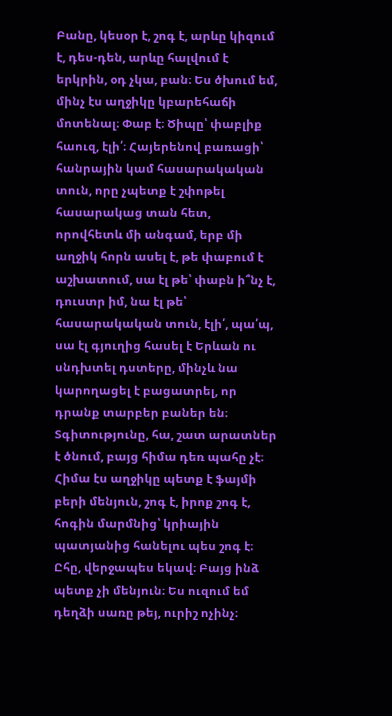Բանը, կեսօր է, շոգ է, արևը կիզում է, դես-դեն, արևը հալվում է երկրին, օդ չկա, բան։ Ես ծխում եմ, մինչ էս աղջիկը կբարեհաճի մոտենալ։ Փաբ է։ Ծիպը՝ փաբլիք հաուզ, էլի՛։ Հայերենով բառացի՝ հանրային կամ հասարակական տուն, որը չպետք է շփոթել հասարակաց տան հետ, որովհետև մի անգամ, երբ մի աղջիկ հորն ասել է, թե փաբում է աշխատում, սա էլ թե՝ փաբն ի՞նչ է, դուստր իմ, նա էլ թե՝ հասարակական տուն, էլի՛, պա՛պ, սա էլ գյուղից հասել է Երևան ու սնդխտել դստերը, մինչև նա կարողացել է բացատրել, որ դրանք տարբեր բաներ են։
Տգիտությունը, հա, շատ արատներ է ծնում, բայց հիմա դեռ պահը չէ։ Հիմա էս աղջիկը պետք է ֆայմի բերի մենյուն, շոգ է, իրոք շոգ է, հոգին մարմնից՝ կրիային պատյանից հանելու պես շոգ է։
Ըհը, վերջապես եկավ։ Բայց ինձ պետք չի մենյուն։ Ես ուզում եմ դեղձի սառը թեյ, ուրիշ ոչինչ։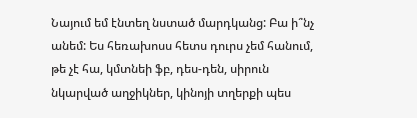Նայում եմ էնտեղ նստած մարդկանց: Բա ի՞նչ անեմ: Ես հեռախոսս հետս դուրս չեմ հանում, թե չէ հա, կմտնեի ֆբ, դես-դեն, սիրուն նկարված աղջիկներ, կինոյի տղերքի պես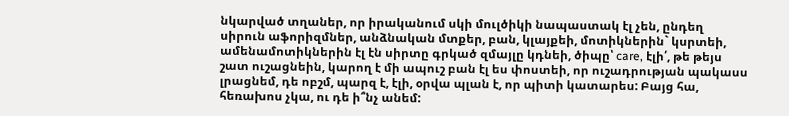նկարված տղաներ, որ իրականում սկի մուլծիկի նապաստակ էլ չեն, ընդեղ սիրուն աֆորիզմներ, անձնական մտքեր, բան, կլայքեի, մոտիկներին` կսրտեի, ամենամոտիկներին էլ էն սիրտը գրկած զմայլը կդնեի, ծիպը՝ care, էլի՛, թե թեյս շատ ուշացնեին, կարող է մի ապուշ բան էլ ես փոստեի, որ ուշադրության պակասս լրացնեմ, դե ոբշմ, պարզ է, էլի, օրվա պլան է, որ պիտի կատարես: Բայց հա, հեռախոս չկա, ու դե ի՞նչ անեմ: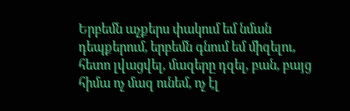Երբեմն աչքերս փակում եմ նման դեպքերում, երբեմն գնում եմ միզելու, հետո լվացվել, մազերը դզել, բան, բայց հիմա ոչ մազ ունեմ, ոչ էլ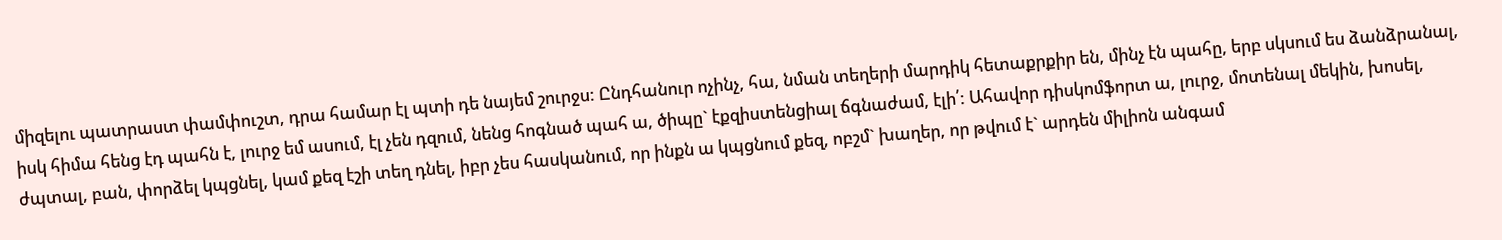միզելու պատրաստ փամփուշտ, դրա համար էլ պտի դե նայեմ շուրջս: Ընդհանուր ոչինչ, հա, նման տեղերի մարդիկ հետաքրքիր են, մինչ էն պահը, երբ սկսում ես ձանձրանալ, իսկ հիմա հենց էդ պահն է, լուրջ եմ ասում, էլ չեն դզում, նենց հոգնած պահ ա, ծիպը` էքզիստենցիալ ճգնաժամ, էլի՛: Ահավոր դիսկոմֆորտ ա, լուրջ, մոտենալ մեկին, խոսել, ժպտալ, բան, փորձել կպցնել, կամ քեզ էշի տեղ դնել, իբր չես հասկանում, որ ինքն ա կպցնում քեզ, ոբշմ` խաղեր, որ թվում է` արդեն միլիոն անգամ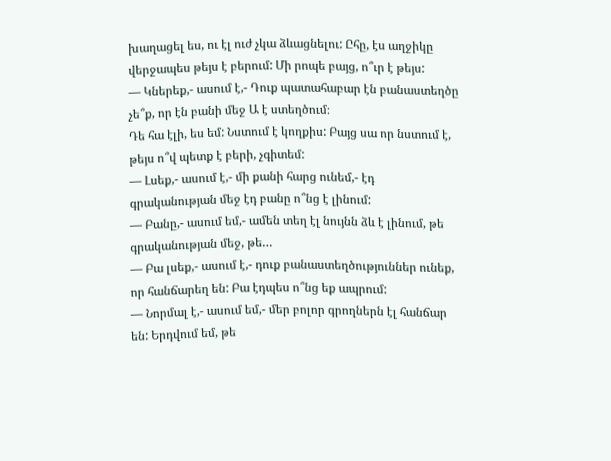խաղացել ես, ու էլ ուժ չկա ձևացնելու: Ըհը, էս աղջիկը վերջապես թեյս է բերում: Մի րոպե բայց, ո՞ւր է թեյս:
— Կներեք,- ասում է,- Դուք պատահաբար էն բանաստեղծը չե՞ք, որ էն բանի մեջ Ա է ստեղծում։
Դե հա էլի, ես եմ: Նստում է կողքիս: Բայց սա որ նստում է, թեյս ո՞վ պետք է բերի, չգիտեմ:
— Լսեք,- ասում է,- մի քանի հարց ունեմ,- էդ գրականության մեջ էդ բանը ո՞նց է լինում:
— Բանը,- ասում եմ,- ամեն տեղ էլ նույնն ձև է լինում, թե գրականության մեջ, թե…
— Բա լսեք,- ասում է,- դուք բանաստեղծություններ ունեք, որ հանճարեղ են: Բա էդպես ո՞նց եք ապրում:
— Նորմալ է,- ասում եմ,- մեր բոլոր գրողներն էլ հանճար են: Երդվում եմ, թե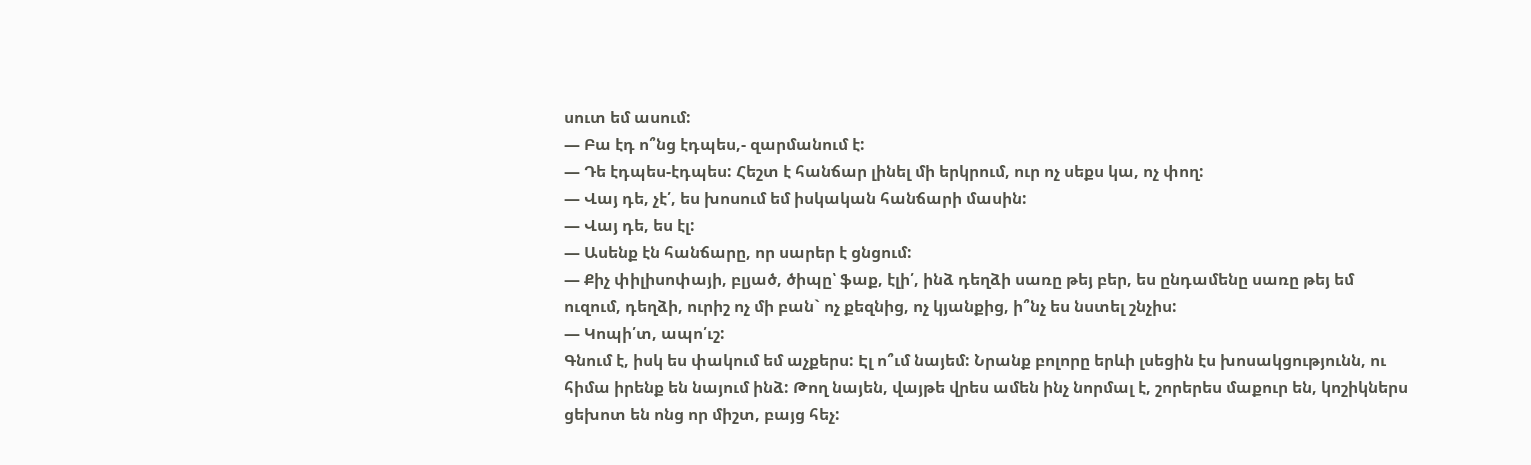սուտ եմ ասում:
— Բա էդ ո՞նց էդպես,- զարմանում է:
— Դե էդպես-էդպես: Հեշտ է հանճար լինել մի երկրում, ուր ոչ սեքս կա, ոչ փող:
— Վայ դե, չէ՛, ես խոսում եմ իսկական հանճարի մասին:
— Վայ դե, ես էլ:
— Ասենք էն հանճարը, որ սարեր է ցնցում:
— Քիչ փիլիսոփայի, բլյած, ծիպը՝ ֆաք, էլի՛, ինձ դեղձի սառը թեյ բեր, ես ընդամենը սառը թեյ եմ ուզում, դեղձի, ուրիշ ոչ մի բան` ոչ քեզնից, ոչ կյանքից, ի՞նչ ես նստել շնչիս:
— Կոպի՛տ, ապո՛ւշ:
Գնում է, իսկ ես փակում եմ աչքերս: Էլ ո՞ւմ նայեմ: Նրանք բոլորը երևի լսեցին էս խոսակցությունն, ու հիմա իրենք են նայում ինձ: Թող նայեն, վայթե վրես ամեն ինչ նորմալ է, շորերես մաքուր են, կոշիկներս ցեխոտ են ոնց որ միշտ, բայց հեչ: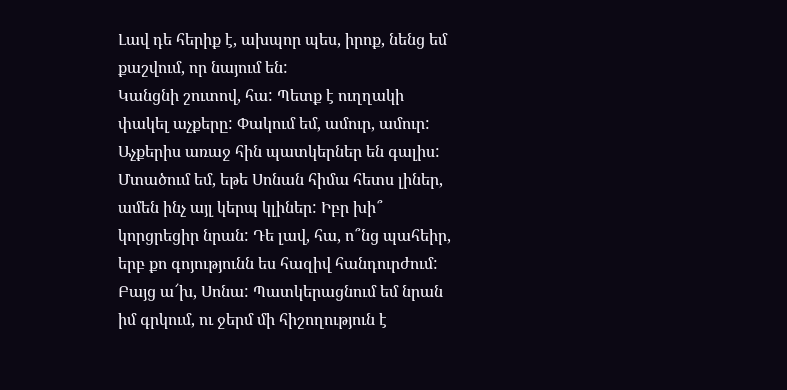Լավ դե հերիք է, ախպոր պես, իրոք, նենց եմ քաշվում, որ նայում են:
Կանցնի շուտով, հա: Պետք է ուղղակի փակել աչքերը: Փակում եմ, ամուր, ամուր: Աչքերիս առաջ հին պատկերներ են գալիս: Մտածում եմ, եթե Սոնան հիմա հետս լիներ, ամեն ինչ այլ կերպ կլիներ: Իբր խի՞ կորցրեցիր նրան: Դե լավ, հա, ո՞նց պահեիր, երբ քո գոյությունն ես հազիվ հանդուրժում: Բայց ա՜խ, Սոնա: Պատկերացնում եմ նրան իմ գրկում, ու ջերմ մի հիշողություն է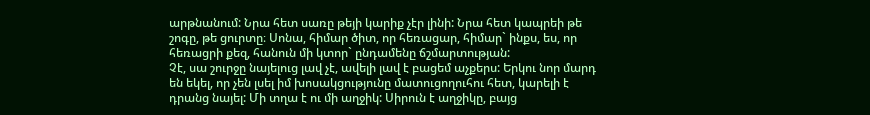արթնանում: Նրա հետ սառը թեյի կարիք չէր լինի: Նրա հետ կապրեի թե շոգը, թե ցուրտը։ Սոնա, հիմար ծիտ, որ հեռացար, հիմար` ինքս, ես, որ հեռացրի քեզ, հանուն մի կտոր` ընդամենը ճշմարտության:
Չէ, սա շուրջը նայելուց լավ չէ, ավելի լավ է բացեմ աչքերս: Երկու նոր մարդ են եկել, որ չեն լսել իմ խոսակցությունը մատուցողուհու հետ, կարելի է դրանց նայել: Մի տղա է ու մի աղջիկ: Սիրուն է աղջիկը, բայց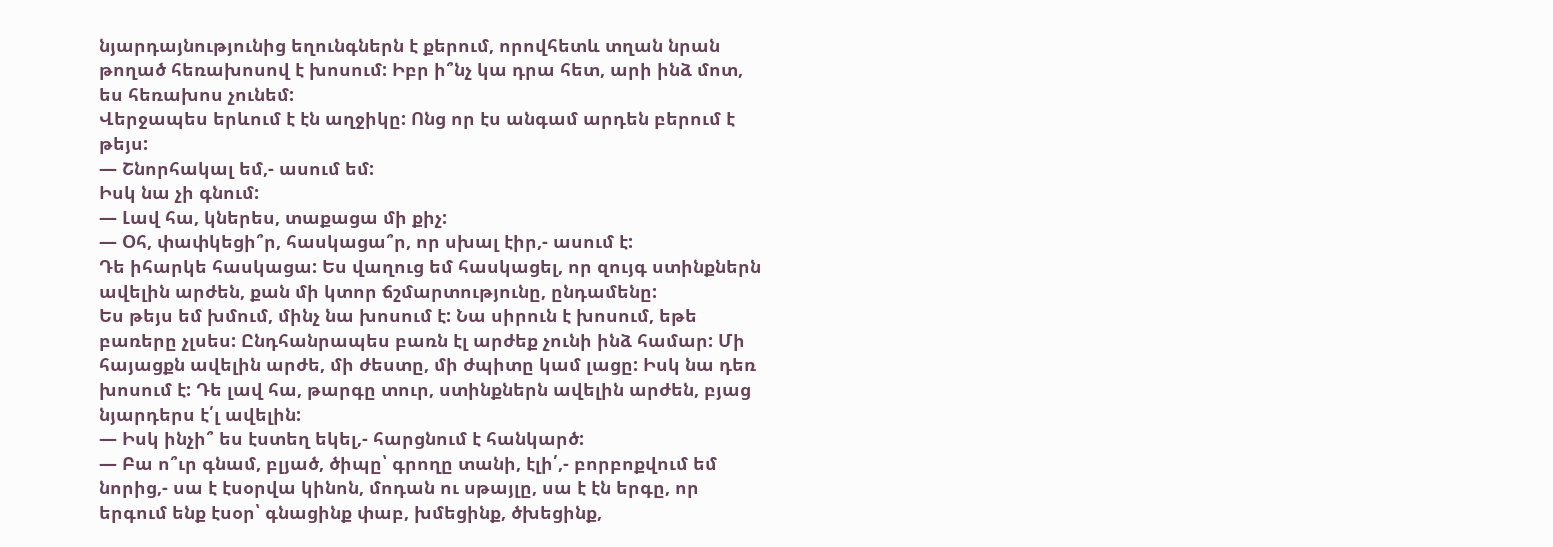նյարդայնությունից եղունգներն է քերում, որովհետև տղան նրան թողած հեռախոսով է խոսում: Իբր ի՞նչ կա դրա հետ, արի ինձ մոտ, ես հեռախոս չունեմ:
Վերջապես երևում է էն աղջիկը: Ոնց որ էս անգամ արդեն բերում է թեյս:
— Շնորհակալ եմ,- ասում եմ:
Իսկ նա չի գնում:
— Լավ հա, կներես, տաքացա մի քիչ:
— Օհ, փափկեցի՞ր, հասկացա՞ր, որ սխալ էիր,- ասում է:
Դե իհարկե հասկացա: Ես վաղուց եմ հասկացել, որ զույգ ստինքներն ավելին արժեն, քան մի կտոր ճշմարտությունը, ընդամենը:
Ես թեյս եմ խմում, մինչ նա խոսում է: Նա սիրուն է խոսում, եթե բառերը չլսես: Ընդհանրապես բառն էլ արժեք չունի ինձ համար: Մի հայացքն ավելին արժե, մի ժեստը, մի ժպիտը կամ լացը: Իսկ նա դեռ խոսում է: Դե լավ հա, թարգը տուր, ստինքներն ավելին արժեն, բյաց նյարդերս է՛լ ավելին:
— Իսկ ինչի՞ ես էստեղ եկել,- հարցնում է հանկարծ:
— Բա ո՞ւր գնամ, բլյած, ծիպը՝ գրողը տանի, էլի՛,- բորբոքվում եմ նորից,- սա է էսօրվա կինոն, մոդան ու սթայլը, սա է էն երգը, որ երգում ենք էսօր՝ գնացինք փաբ, խմեցինք, ծխեցինք,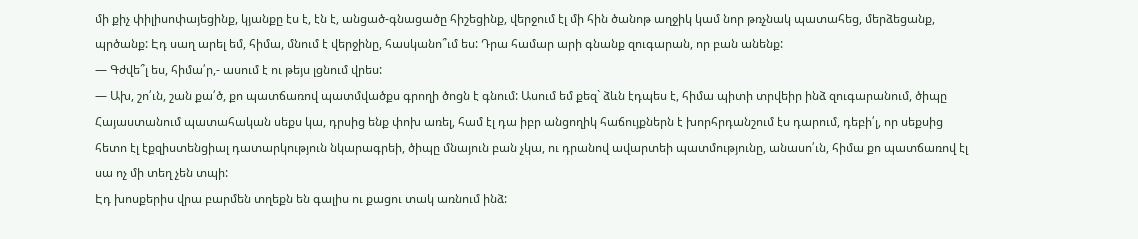մի քիչ փիլիսոփայեցինք, կյանքը էս է, էն է, անցած-գնացածը հիշեցինք, վերջում էլ մի հին ծանոթ աղջիկ կամ նոր թռչնակ պատահեց, մերձեցանք, պրծանք: Էդ սաղ արել եմ, հիմա, մնում է վերջինը, հասկանո՞ւմ ես: Դրա համար արի գնանք զուգարան, որ բան անենք:
— Գժվե՞լ ես, հիմա՛ր,- ասում է ու թեյս լցնում վրես:
— Ախ, շո՛ւն, շան քա՛ծ, քո պատճառով պատմվածքս գրողի ծոցն է գնում: Ասում եմ քեզ` ձևն էդպես է, հիմա պիտի տրվեիր ինձ զուգարանում, ծիպը Հայաստանում պատահական սեքս կա, դրսից ենք փոխ առել, համ էլ դա իբր անցողիկ հաճույքներն է խորհրդանշում էս դարում, դեբի՛լ, որ սեքսից հետո էլ էքզիստենցիալ դատարկություն նկարագրեի, ծիպը մնայուն բան չկա, ու դրանով ավարտեի պատմությունը, անասո՛ւն, հիմա քո պատճառով էլ սա ոչ մի տեղ չեն տպի:
Էդ խոսքերիս վրա բարմեն տղեքն են գալիս ու քացու տակ առնում ինձ: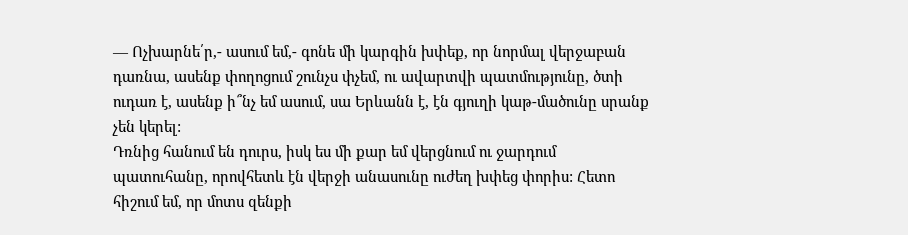— Ոչխարնե՛ր,- ասում եմ,- գոնե մի կարգին խփեք, որ նորմալ վերջաբան դառնա, ասենք փողոցում շունչս փչեմ, ու ավարտվի պատմությունը, ծտի ուդառ է, ասենք ի՞նչ եմ ասում, սա Երևանն է, էն գյուղի կաթ-մածունը սրանք չեն կերել:
Դռնից հանում են դուրս, իսկ ես մի քար եմ վերցնում ու ջարդում պատուհանը, որովհետև էն վերջի անասունը ուժեղ խփեց փորիս: Հետո հիշում եմ, որ մոտս զենքի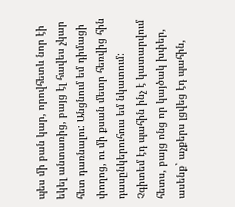պես մի բան կար, որովհետև նոր էի եկել անտառից, բայց էլ հավես չկար հետ դառնալու: Անցնում եմ դիմացի փողոց, ու մի քսան մետր հեռվից հին դասընկերուհուս եմ նկատում: Չգիտեմ էդ պահին ինչ է կատարվում հետս, բայց ոնց որ կայծակ խփեր, ասենք` աչքերս լցվեց էդ պահին,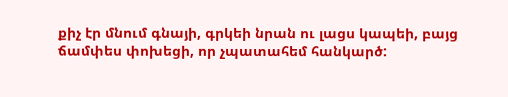քիչ էր մնում գնայի, գրկեի նրան ու լացս կապեի, բայց ճամփես փոխեցի, որ չպատահեմ հանկարծ: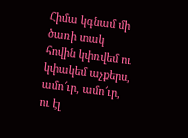Հիմա կգնամ մի ծառի տակ հովին կփռվեմ ու կփակեմ աչքերս, ամո՜ւր, ամո՜ւր, ու էլ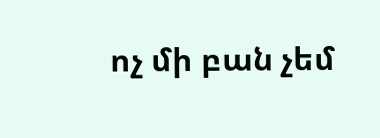ոչ մի բան չեմ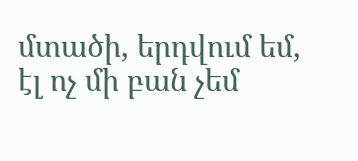մտածի, երդվում եմ, էլ ոչ մի բան չեմ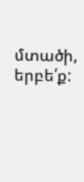մտածի, երբե՛ք: